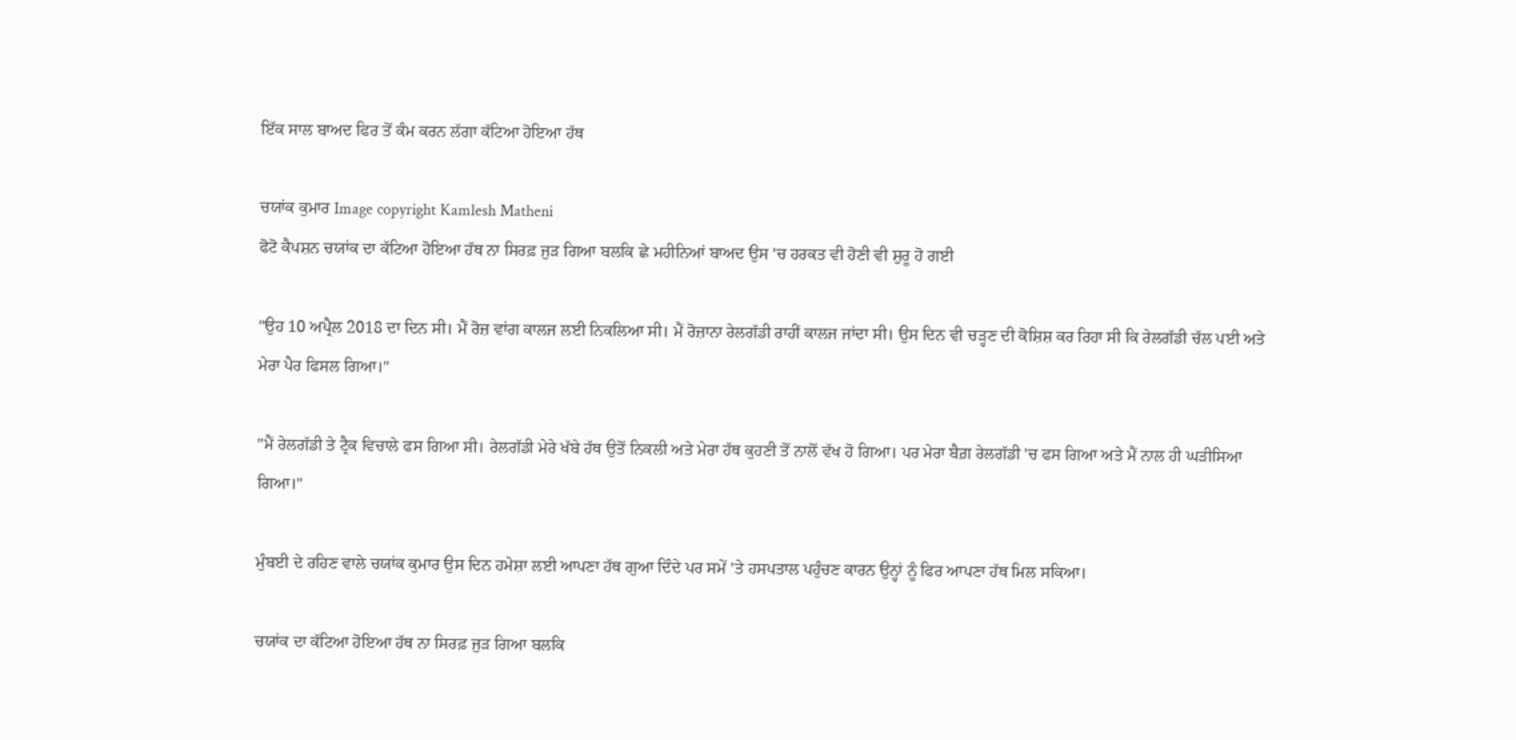ਇੱਕ ਸਾਲ ਬਾਅਦ ਫਿਰ ਤੋਂ ਕੰਮ ਕਰਨ ਲੱਗਾ ਕੱਟਿਆ ਹੋਇਆ ਹੱਥ

ਚਯਾਂਕ ਕੁਮਾਰ Image copyright Kamlesh Matheni
ਫੋਟੋ ਕੈਪਸ਼ਨ ਚਯਾਂਕ ਦਾ ਕੱਟਿਆ ਹੋਇਆ ਹੱਥ ਨਾ ਸਿਰਫ਼ ਜੁੜ ਗਿਆ ਬਲਕਿ ਛੇ ਮਹੀਨਿਆਂ ਬਾਅਦ ਉਸ 'ਚ ਹਰਕਤ ਵੀ ਹੋਣੀ ਵੀ ਸ਼ੁਰੂ ਹੋ ਗਈ

"ਉਹ 10 ਅਪ੍ਰੈਲ 2018 ਦਾ ਦਿਨ ਸੀ। ਮੈਂ ਰੋਜ਼ ਵਾਂਗ ਕਾਲਜ ਲਈ ਨਿਕਲਿਆ ਸੀ। ਮੈਂ ਰੋਜ਼ਾਨਾ ਰੇਲਗੱਡੀ ਰਾਹੀਂ ਕਾਲਜ ਜਾਂਦਾ ਸੀ। ਉਸ ਦਿਨ ਵੀ ਚੜ੍ਹਣ ਦੀ ਕੋਸ਼ਿਸ਼ ਕਰ ਰਿਹਾ ਸੀ ਕਿ ਰੇਲਗੱਡੀ ਚੱਲ ਪਈ ਅਤੇ ਮੇਰਾ ਪੈਰ ਫਿਸਲ ਗਿਆ।"

"ਮੈਂ ਰੇਲਗੱਡੀ ਤੇ ਟ੍ਰੈਕ ਵਿਚਾਲੇ ਫਸ ਗਿਆ ਸੀ। ਰੇਲਗੱਡੀ ਮੇਰੇ ਖੱਬੇ ਹੱਥ ਉਤੋਂ ਨਿਕਲੀ ਅਤੇ ਮੇਰਾ ਹੱਥ ਕੁਹਣੀ ਤੋਂ ਨਾਲੋਂ ਵੱਖ ਹੋ ਗਿਆ। ਪਰ ਮੇਰਾ ਬੈਗ਼ ਰੇਲਗੱਡੀ 'ਚ ਫਸ ਗਿਆ ਅਤੇ ਮੈਂ ਨਾਲ ਹੀ ਘੜੀਸਿਆ ਗਿਆ।"

ਮੁੰਬਈ ਦੇ ਰਹਿਣ ਵਾਲੇ ਚਯਾਂਕ ਕੁਮਾਰ ਉਸ ਦਿਨ ਹਮੇਸ਼ਾ ਲਈ ਆਪਣਾ ਹੱਥ ਗੁਆ ਦਿੰਦੇ ਪਰ ਸਮੇਂ 'ਤੇ ਹਸਪਤਾਲ ਪਹੁੰਚਣ ਕਾਰਨ ਉਨ੍ਹਾਂ ਨੂੰ ਫਿਰ ਆਪਣਾ ਹੱਥ ਮਿਲ ਸਕਿਆ।

ਚਯਾਂਕ ਦਾ ਕੱਟਿਆ ਹੋਇਆ ਹੱਥ ਨਾ ਸਿਰਫ਼ ਜੁੜ ਗਿਆ ਬਲਕਿ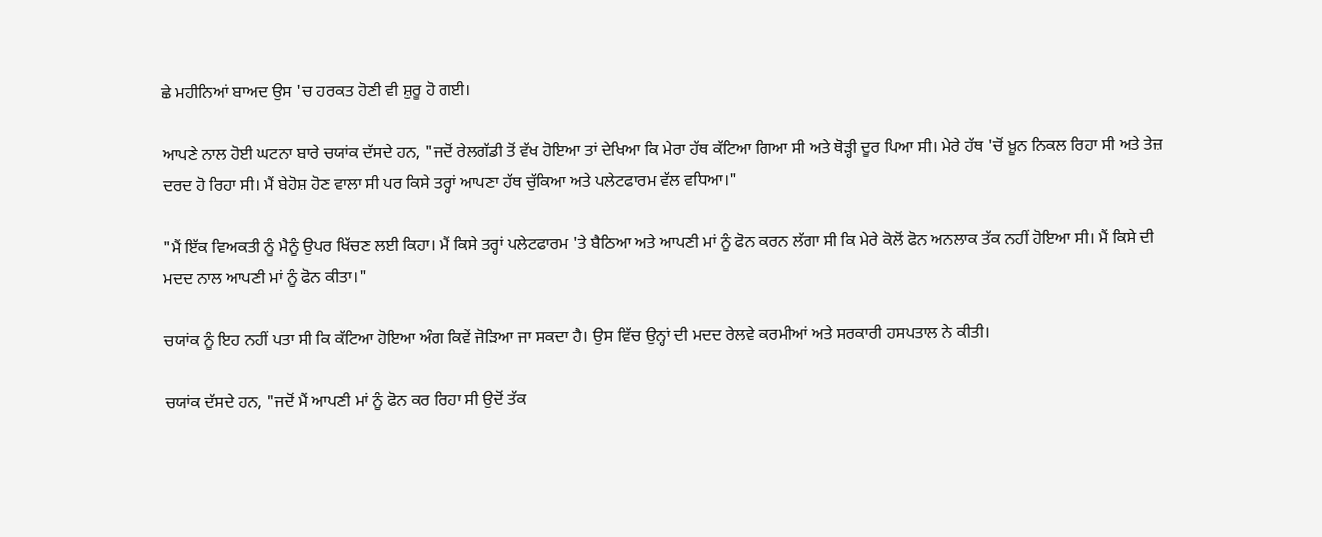ਛੇ ਮਹੀਨਿਆਂ ਬਾਅਦ ਉਸ 'ਚ ਹਰਕਤ ਹੋਣੀ ਵੀ ਸ਼ੁਰੂ ਹੋ ਗਈ।

ਆਪਣੇ ਨਾਲ ਹੋਈ ਘਟਨਾ ਬਾਰੇ ਚਯਾਂਕ ਦੱਸਦੇ ਹਨ, "ਜਦੋਂ ਰੇਲਗੱਡੀ ਤੋਂ ਵੱਖ ਹੋਇਆ ਤਾਂ ਦੇਖਿਆ ਕਿ ਮੇਰਾ ਹੱਥ ਕੱਟਿਆ ਗਿਆ ਸੀ ਅਤੇ ਥੋੜ੍ਹੀ ਦੂਰ ਪਿਆ ਸੀ। ਮੇਰੇ ਹੱਥ 'ਚੋਂ ਖ਼ੂਨ ਨਿਕਲ ਰਿਹਾ ਸੀ ਅਤੇ ਤੇਜ਼ ਦਰਦ ਹੋ ਰਿਹਾ ਸੀ। ਮੈਂ ਬੇਹੋਸ਼ ਹੋਣ ਵਾਲਾ ਸੀ ਪਰ ਕਿਸੇ ਤਰ੍ਹਾਂ ਆਪਣਾ ਹੱਥ ਚੁੱਕਿਆ ਅਤੇ ਪਲੇਟਫਾਰਮ ਵੱਲ ਵਧਿਆ।"

"ਮੈਂ ਇੱਕ ਵਿਅਕਤੀ ਨੂੰ ਮੈਨੂੰ ਉਪਰ ਖਿੱਚਣ ਲਈ ਕਿਹਾ। ਮੈਂ ਕਿਸੇ ਤਰ੍ਹਾਂ ਪਲੇਟਫਾਰਮ 'ਤੇ ਬੈਠਿਆ ਅਤੇ ਆਪਣੀ ਮਾਂ ਨੂੰ ਫੋਨ ਕਰਨ ਲੱਗਾ ਸੀ ਕਿ ਮੇਰੇ ਕੋਲੋਂ ਫੋਨ ਅਨਲਾਕ ਤੱਕ ਨਹੀਂ ਹੋਇਆ ਸੀ। ਮੈਂ ਕਿਸੇ ਦੀ ਮਦਦ ਨਾਲ ਆਪਣੀ ਮਾਂ ਨੂੰ ਫੋਨ ਕੀਤਾ।"

ਚਯਾਂਕ ਨੂੰ ਇਹ ਨਹੀਂ ਪਤਾ ਸੀ ਕਿ ਕੱਟਿਆ ਹੋਇਆ ਅੰਗ ਕਿਵੇਂ ਜੋੜਿਆ ਜਾ ਸਕਦਾ ਹੈ। ਉਸ ਵਿੱਚ ਉਨ੍ਹਾਂ ਦੀ ਮਦਦ ਰੇਲਵੇ ਕਰਮੀਆਂ ਅਤੇ ਸਰਕਾਰੀ ਹਸਪਤਾਲ ਨੇ ਕੀਤੀ।

ਚਯਾਂਕ ਦੱਸਦੇ ਹਨ, "ਜਦੋਂ ਮੈਂ ਆਪਣੀ ਮਾਂ ਨੂੰ ਫੋਨ ਕਰ ਰਿਹਾ ਸੀ ਉਦੋਂ ਤੱਕ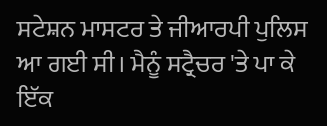ਸਟੇਸ਼ਨ ਮਾਸਟਰ ਤੇ ਜੀਆਰਪੀ ਪੁਲਿਸ ਆ ਗਈ ਸੀ। ਮੈਨੂੰ ਸਟ੍ਰੈਚਰ 'ਤੇ ਪਾ ਕੇ ਇੱਕ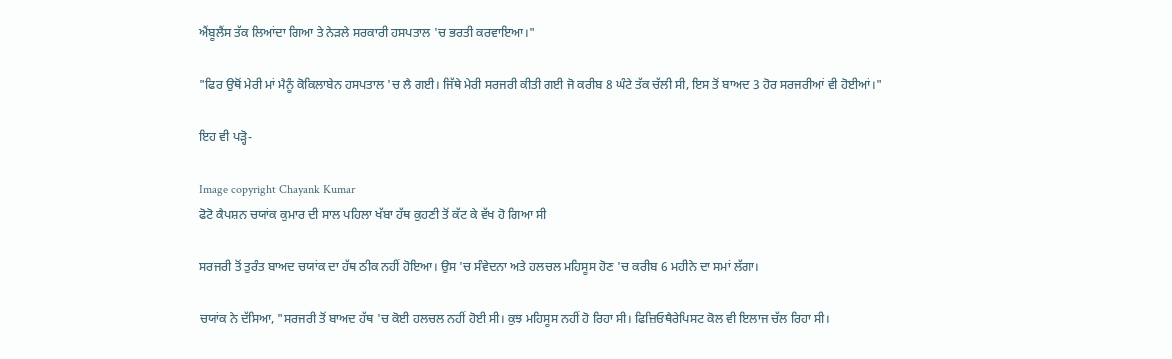ਐਂਬੂਲੈਂਸ ਤੱਕ ਲਿਆਂਦਾ ਗਿਆ ਤੇ ਨੇੜਲੇ ਸਰਕਾਰੀ ਹਸਪਤਾਲ 'ਚ ਭਰਤੀ ਕਰਵਾਇਆ।"

"ਫਿਰ ਉਥੋਂ ਮੇਰੀ ਮਾਂ ਮੈਨੂੰ ਕੋਕਿਲਾਬੇਨ ਹਸਪਤਾਲ 'ਚ ਲੈ ਗਈ। ਜਿੱਥੇ ਮੇਰੀ ਸਰਜਰੀ ਕੀਤੀ ਗਈ ਜੋ ਕਰੀਬ 8 ਘੰਟੇ ਤੱਕ ਚੱਲੀ ਸੀ, ਇਸ ਤੋਂ ਬਾਅਦ 3 ਹੋਰ ਸਰਜਰੀਆਂ ਵੀ ਹੋਈਆਂ।"

ਇਹ ਵੀ ਪੜ੍ਹੋ-

Image copyright Chayank Kumar
ਫੋਟੋ ਕੈਪਸ਼ਨ ਚਯਾਂਕ ਕੁਮਾਰ ਦੀ ਸਾਲ ਪਹਿਲਾ ਖੱਬਾ ਹੱਥ ਕੁਹਣੀ ਤੋਂ ਕੱਟ ਕੇ ਵੱਖ ਹੋ ਗਿਆ ਸੀ

ਸਰਜਰੀ ਤੋਂ ਤੁਰੰਤ ਬਾਅਦ ਚਯਾਂਕ ਦਾ ਹੱਥ ਠੀਕ ਨਹੀਂ ਹੋਇਆ। ਉਸ 'ਚ ਸੰਵੇਦਨਾ ਅਤੇ ਹਲਚਲ ਮਹਿਸੂਸ ਹੋਣ 'ਚ ਕਰੀਬ 6 ਮਹੀਨੇ ਦਾ ਸਮਾਂ ਲੱਗਾ।

ਚਯਾਂਕ ਨੇ ਦੱਸਿਆ, "ਸਰਜਰੀ ਤੋਂ ਬਾਅਦ ਹੱਥ 'ਚ ਕੋਈ ਹਲਚਲ ਨਹੀਂ ਹੋਈ ਸੀ। ਕੁਝ ਮਹਿਸੂਸ ਨਹੀਂ ਹੋ ਰਿਹਾ ਸੀ। ਫਿਜ਼ਿਓਥੈਰੇਪਿਸਟ ਕੋਲ ਵੀ ਇਲਾਜ ਚੱਲ ਰਿਹਾ ਸੀ।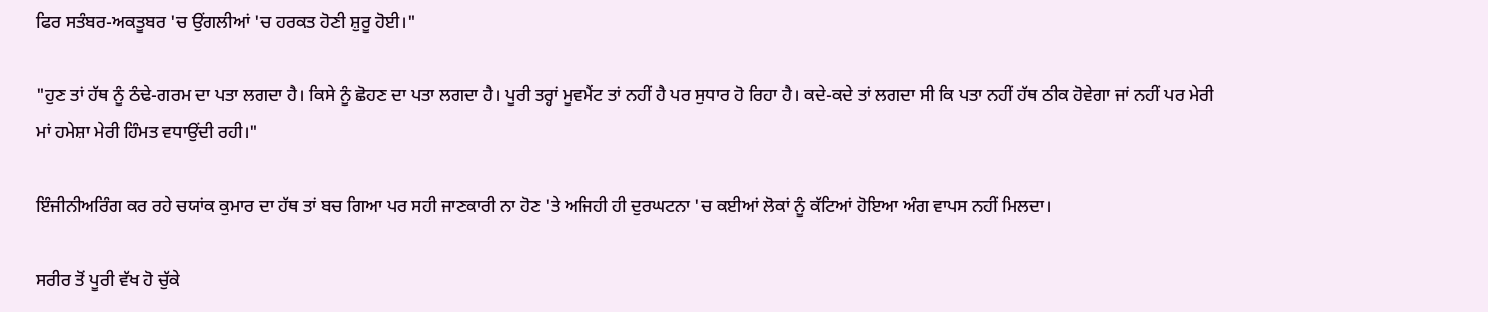ਫਿਰ ਸਤੰਬਰ-ਅਕਤੂਬਰ 'ਚ ਉਂਗਲੀਆਂ 'ਚ ਹਰਕਤ ਹੋਣੀ ਸ਼ੁਰੂ ਹੋਈ।"

"ਹੁਣ ਤਾਂ ਹੱਥ ਨੂੰ ਠੰਢੇ-ਗਰਮ ਦਾ ਪਤਾ ਲਗਦਾ ਹੈ। ਕਿਸੇ ਨੂੰ ਛੋਹਣ ਦਾ ਪਤਾ ਲਗਦਾ ਹੈ। ਪੂਰੀ ਤਰ੍ਹਾਂ ਮੂਵਮੈਂਟ ਤਾਂ ਨਹੀਂ ਹੈ ਪਰ ਸੁਧਾਰ ਹੋ ਰਿਹਾ ਹੈ। ਕਦੇ-ਕਦੇ ਤਾਂ ਲਗਦਾ ਸੀ ਕਿ ਪਤਾ ਨਹੀਂ ਹੱਥ ਠੀਕ ਹੋਵੇਗਾ ਜਾਂ ਨਹੀਂ ਪਰ ਮੇਰੀ ਮਾਂ ਹਮੇਸ਼ਾ ਮੇਰੀ ਹਿੰਮਤ ਵਧਾਉਂਦੀ ਰਹੀ।"

ਇੰਜੀਨੀਅਰਿੰਗ ਕਰ ਰਹੇ ਚਯਾਂਕ ਕੁਮਾਰ ਦਾ ਹੱਥ ਤਾਂ ਬਚ ਗਿਆ ਪਰ ਸਹੀ ਜਾਣਕਾਰੀ ਨਾ ਹੋਣ 'ਤੇ ਅਜਿਹੀ ਹੀ ਦੁਰਘਟਨਾ 'ਚ ਕਈਆਂ ਲੋਕਾਂ ਨੂੰ ਕੱਟਿਆਂ ਹੋਇਆ ਅੰਗ ਵਾਪਸ ਨਹੀਂ ਮਿਲਦਾ।

ਸਰੀਰ ਤੋਂ ਪੂਰੀ ਵੱਖ ਹੋ ਚੁੱਕੇ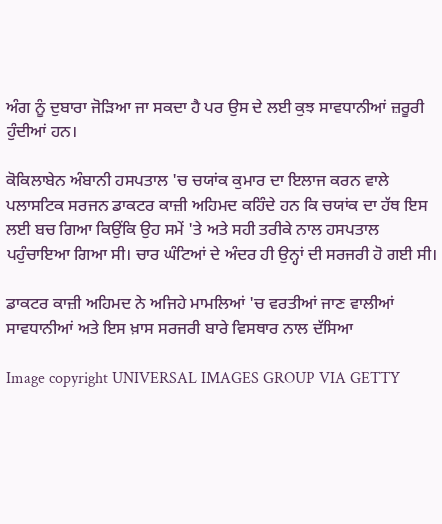ਅੰਗ ਨੂੰ ਦੁਬਾਰਾ ਜੋੜਿਆ ਜਾ ਸਕਦਾ ਹੈ ਪਰ ਉਸ ਦੇ ਲਈ ਕੁਝ ਸਾਵਧਾਨੀਆਂ ਜ਼ਰੂਰੀ ਹੁੰਦੀਆਂ ਹਨ।

ਕੋਕਿਲਾਬੇਨ ਅੰਬਾਨੀ ਹਸਪਤਾਲ 'ਚ ਚਯਾਂਕ ਕੁਮਾਰ ਦਾ ਇਲਾਜ ਕਰਨ ਵਾਲੇ ਪਲਾਸਟਿਕ ਸਰਜਨ ਡਾਕਟਰ ਕਾਜ਼ੀ ਅਹਿਮਦ ਕਹਿੰਦੇ ਹਨ ਕਿ ਚਯਾਂਕ ਦਾ ਹੱਥ ਇਸ ਲਈ ਬਚ ਗਿਆ ਕਿਉਂਕਿ ਉਹ ਸਮੇਂ 'ਤੇ ਅਤੇ ਸਹੀ ਤਰੀਕੇ ਨਾਲ ਹਸਪਤਾਲ ਪਹੁੰਚਾਇਆ ਗਿਆ ਸੀ। ਚਾਰ ਘੰਟਿਆਂ ਦੇ ਅੰਦਰ ਹੀ ਉਨ੍ਹਾਂ ਦੀ ਸਰਜਰੀ ਹੋ ਗਈ ਸੀ।

ਡਾਕਟਰ ਕਾਜ਼ੀ ਅਹਿਮਦ ਨੇ ਅਜਿਹੇ ਮਾਮਲਿਆਂ 'ਚ ਵਰਤੀਆਂ ਜਾਣ ਵਾਲੀਆਂ ਸਾਵਧਾਨੀਆਂ ਅਤੇ ਇਸ ਖ਼ਾਸ ਸਰਜਰੀ ਬਾਰੇ ਵਿਸਥਾਰ ਨਾਲ ਦੱਸਿਆ

Image copyright UNIVERSAL IMAGES GROUP VIA GETTY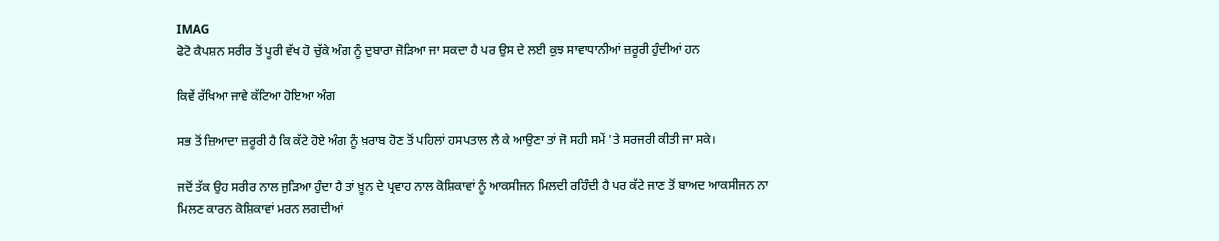IMAG
ਫੋਟੋ ਕੈਪਸ਼ਨ ਸਰੀਰ ਤੋਂ ਪੂਰੀ ਵੱਖ ਹੋ ਚੁੱਕੇ ਅੰਗ ਨੂੰ ਦੁਬਾਰਾ ਜੋੜਿਆ ਜਾ ਸਕਦਾ ਹੈ ਪਰ ਉਸ ਦੇ ਲਈ ਕੁਝ ਸਾਵਾਧਾਨੀਆਂ ਜ਼ਰੂਰੀ ਹੁੰਦੀਆਂ ਹਨ

ਕਿਵੇਂ ਰੱਖਿਆ ਜਾਵੇ ਕੱਟਿਆ ਹੋਇਆ ਅੰਗ

ਸਭ ਤੋਂ ਜ਼ਿਆਦਾ ਜ਼ਰੂਰੀ ਹੈ ਕਿ ਕੱਟੇ ਹੋਏ ਅੰਗ ਨੂੰ ਖ਼ਰਾਬ ਹੋਣ ਤੋਂ ਪਹਿਲਾਂ ਹਸਪਤਾਲ ਲੈ ਕੇ ਆਉਣਾ ਤਾਂ ਜੋ ਸਹੀ ਸਮੇਂ 'ਤੇ ਸਰਜਰੀ ਕੀਤੀ ਜਾ ਸਕੇ।

ਜਦੋਂ ਤੱਕ ਉਹ ਸਰੀਰ ਨਾਲ ਜੁੜਿਆ ਹੁੰਦਾ ਹੈ ਤਾਂ ਖ਼ੂਨ ਦੇ ਪ੍ਰਵਾਹ ਨਾਲ ਕੋਸ਼ਿਕਾਵਾਂ ਨੂੰ ਆਕਸੀਜਨ ਮਿਲਦੀ ਰਹਿੰਦੀ ਹੈ ਪਰ ਕੱਟੇ ਜਾਣ ਤੋਂ ਬਾਅਦ ਆਕਸੀਜਨ ਨਾ ਮਿਲਣ ਕਾਰਨ ਕੋਸ਼ਿਕਾਵਾਂ ਮਰਨ ਲਗਦੀਆਂ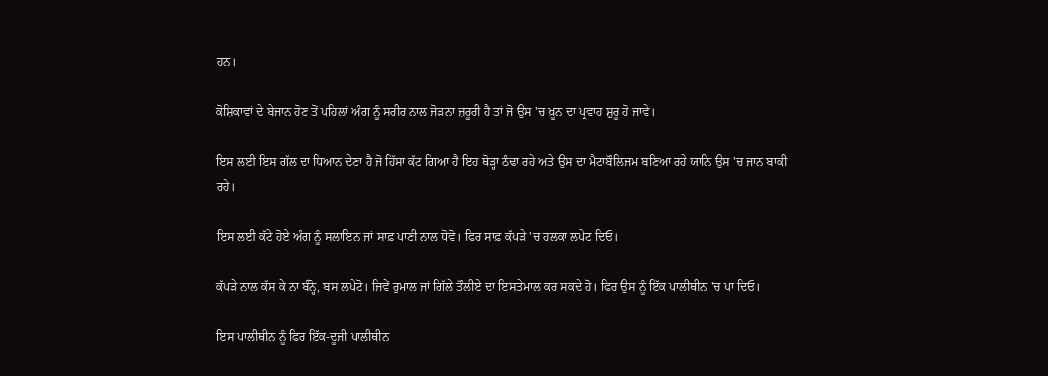ਹਨ।

ਕੋਸ਼ਿਕਾਵਾਂ ਦੇ ਬੇਜਾਨ ਹੋਣ ਤੋਂ ਪਹਿਲਾਂ ਅੰਗ ਨੂੰ ਸਰੀਰ ਨਾਲ ਜੋੜਨਾ ਜ਼ਰੂਰੀ ਹੈ ਤਾਂ ਜੋ ਉਸ 'ਚ ਖ਼ੂਨ ਦਾ ਪ੍ਰਵਾਹ ਸ਼ੁਰੂ ਹੋ ਜਾਵੇ।

ਇਸ ਲਈ ਇਸ ਗੱਲ ਦਾ ਧਿਆਨ ਦੇਣਾ ਹੈ ਜੋ ਹਿੱਸਾ ਕੱਟ ਗਿਆ ਹੈ ਇਹ ਥੋੜ੍ਹਾ ਠੰਢਾ ਰਹੇ ਅਤੇ ਉਸ ਦਾ ਮੈਟਾਬੌਲਿਜਮ ਬਣਿਆ ਰਹੇ ਯਾਨਿ ਉਸ 'ਚ ਜਾਨ ਬਾਕੀ ਰਹੇ।

ਇਸ ਲਈ ਕੱਟੇ ਹੋਏ ਅੰਗ ਨੂੰ ਸਲਾਇਨ ਜਾਂ ਸਾਫ਼ ਪਾਣੀ ਨਾਲ ਧੋਵੋ। ਫਿਰ ਸਾਫ਼ ਕੱਪੜੇ 'ਚ ਹਲਕਾ ਲਪੇਟ ਦਿਓ।

ਕੱਪੜੇ ਨਾਲ ਕੱਸ ਕੇ ਨਾ ਬੰਨ੍ਹੋ, ਬਸ ਲਪੇਟੋ। ਜਿਵੇਂ ਰੁਮਾਲ ਜਾਂ ਗਿੱਲੇ ਤੌਲੀਏ ਦਾ ਇਸਤੇਮਾਲ ਕਰ ਸਕਦੇ ਹੋ। ਫਿਰ ਉਸ ਨੂੰ ਇੱਕ ਪਾਲੀਥੀਨ 'ਚ ਪਾ ਦਿਓ।

ਇਸ ਪਾਲੀਥੀਨ ਨੂੰ ਫਿਰ ਇੱਕ-ਦੂਜੀ ਪਾਲੀਥੀਨ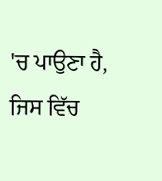'ਚ ਪਾਉਣਾ ਹੈ, ਜਿਸ ਵਿੱਚ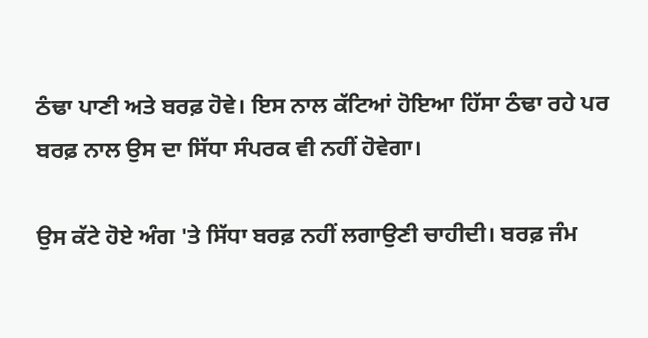ਠੰਢਾ ਪਾਣੀ ਅਤੇ ਬਰਫ਼ ਹੋਵੇ। ਇਸ ਨਾਲ ਕੱਟਿਆਂ ਹੋਇਆ ਹਿੱਸਾ ਠੰਢਾ ਰਹੇ ਪਰ ਬਰਫ਼ ਨਾਲ ਉਸ ਦਾ ਸਿੱਧਾ ਸੰਪਰਕ ਵੀ ਨਹੀਂ ਹੋਵੇਗਾ।

ਉਸ ਕੱਟੇ ਹੋਏ ਅੰਗ 'ਤੇ ਸਿੱਧਾ ਬਰਫ਼ ਨਹੀਂ ਲਗਾਉਣੀ ਚਾਹੀਦੀ। ਬਰਫ਼ ਜੰਮ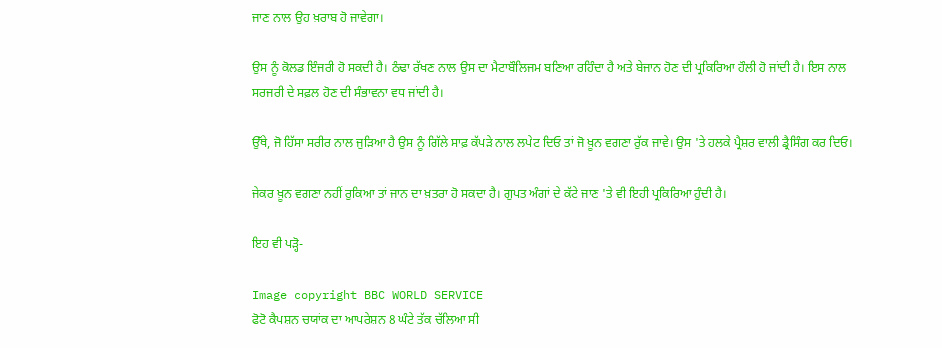ਜਾਣ ਨਾਲ ਉਹ ਖ਼ਰਾਬ ਹੋ ਜਾਵੇਗਾ।

ਉਸ ਨੂੰ ਕੋਲਡ ਇੰਜਰੀ ਹੋ ਸਕਦੀ ਹੈ। ਠੰਢਾ ਰੱਖਣ ਨਾਲ ਉਸ ਦਾ ਮੈਟਾਬੌਲਿਜਮ ਬਣਿਆ ਰਹਿੰਦਾ ਹੈ ਅਤੇ ਬੇਜਾਨ ਹੋਣ ਦੀ ਪ੍ਰਕਿਰਿਆ ਹੌਲੀ ਹੋ ਜਾਂਦੀ ਹੈ। ਇਸ ਨਾਲ ਸਰਜਰੀ ਦੇ ਸਫ਼ਲ ਹੋਣ ਦੀ ਸੰਭਾਵਨਾ ਵਧ ਜਾਂਦੀ ਹੈ।

ਉੱਥੇ, ਜੋ ਹਿੱਸਾ ਸਰੀਰ ਨਾਲ ਜੁੜਿਆ ਹੈ ਉਸ ਨੂੰ ਗਿੱਲੇ ਸਾਫ਼ ਕੱਪੜੇ ਨਾਲ ਲਪੇਟ ਦਿਓ ਤਾਂ ਜੋ ਖ਼ੂਨ ਵਗਣਾ ਰੁੱਕ ਜਾਵੇ। ਉਸ 'ਤੇ ਹਲਕੇ ਪ੍ਰੈਸ਼ਰ ਵਾਲੀ ਡ੍ਰੈਸਿੰਗ ਕਰ ਦਿਓ।

ਜੇਕਰ ਖ਼ੂਨ ਵਗਣਾ ਨਹੀਂ ਰੁਕਿਆ ਤਾਂ ਜਾਨ ਦਾ ਖ਼ਤਰਾ ਹੋ ਸਕਦਾ ਹੈ। ਗੁਪਤ ਅੰਗਾਂ ਦੇ ਕੱਟੇ ਜਾਣ 'ਤੇ ਵੀ ਇਹੀ ਪ੍ਰਕਿਰਿਆ ਹੁੰਦੀ ਹੈ।

ਇਹ ਵੀ ਪੜ੍ਹੋ-

Image copyright BBC WORLD SERVICE
ਫੋਟੋ ਕੈਪਸ਼ਨ ਚਯਾਂਕ ਦਾ ਆਪਰੇਸ਼ਨ 8 ਘੰਟੇ ਤੱਕ ਚੱਲਿਆ ਸੀ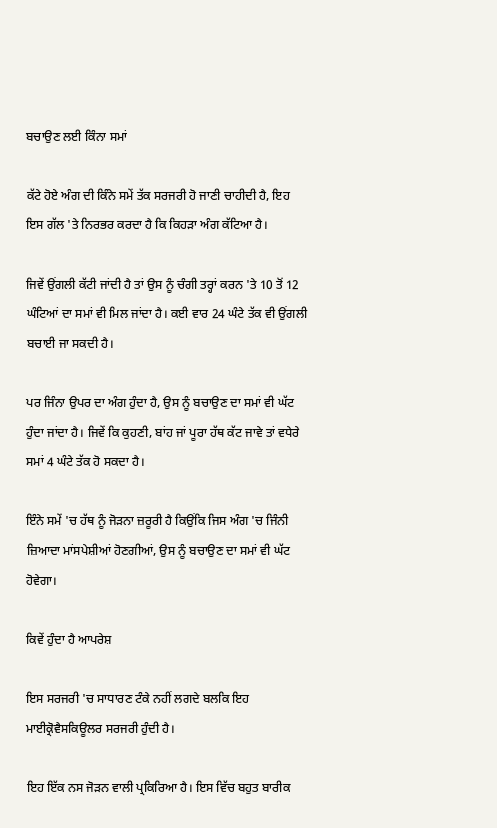ਬਚਾਉਣ ਲਈ ਕਿੰਨਾ ਸਮਾਂ

ਕੱਟੇ ਹੋਏ ਅੰਗ ਦੀ ਕਿੰਨੇ ਸਮੇਂ ਤੱਕ ਸਰਜਰੀ ਹੋ ਜਾਣੀ ਚਾਹੀਦੀ ਹੈ, ਇਹ ਇਸ ਗੱਲ 'ਤੇ ਨਿਰਭਰ ਕਰਦਾ ਹੈ ਕਿ ਕਿਹੜਾ ਅੰਗ ਕੱਟਿਆ ਹੈ।

ਜਿਵੇਂ ਉਂਗਲੀ ਕੱਟੀ ਜਾਂਦੀ ਹੈ ਤਾਂ ਉਸ ਨੂੰ ਚੰਗੀ ਤਰ੍ਹਾਂ ਕਰਨ 'ਤੇ 10 ਤੋਂ 12 ਘੰਟਿਆਂ ਦਾ ਸਮਾਂ ਵੀ ਮਿਲ ਜਾਂਦਾ ਹੈ। ਕਈ ਵਾਰ 24 ਘੰਟੇ ਤੱਕ ਵੀ ਉਂਗਲੀ ਬਚਾਈ ਜਾ ਸਕਦੀ ਹੈ।

ਪਰ ਜਿੰਨਾ ਉਪਰ ਦਾ ਅੰਗ ਹੁੰਦਾ ਹੈ, ਉਸ ਨੂੰ ਬਚਾਉਣ ਦਾ ਸਮਾਂ ਵੀ ਘੱਟ ਹੁੰਦਾ ਜਾਂਦਾ ਹੈ। ਜਿਵੇਂ ਕਿ ਕੁਹਣੀ, ਬਾਂਹ ਜਾਂ ਪੂਰਾ ਹੱਥ ਕੱਟ ਜਾਵੇ ਤਾਂ ਵਧੇਰੇ ਸਮਾਂ 4 ਘੰਟੇ ਤੱਕ ਹੋ ਸਕਦਾ ਹੈ।

ਇੰਨੇ ਸਮੇਂ 'ਚ ਹੱਥ ਨੂੰ ਜੋੜਨਾ ਜ਼ਰੂਰੀ ਹੈ ਕਿਉਂਕਿ ਜਿਸ ਅੰਗ 'ਚ ਜਿੰਨੀ ਜ਼ਿਆਦਾ ਮਾਂਸਪੇਸ਼ੀਆਂ ਹੋਣਗੀਆਂ, ਉਸ ਨੂੰ ਬਚਾਉਣ ਦਾ ਸਮਾਂ ਵੀ ਘੱਟ ਹੋਵੇਗਾ।

ਕਿਵੇਂ ਹੁੰਦਾ ਹੈ ਆਪਰੇਸ਼

ਇਸ ਸਰਜਰੀ 'ਚ ਸਾਧਾਰਣ ਟੰਕੇ ਨਹੀਂ ਲਗਦੇ ਬਲਕਿ ਇਹ ਮਾਈਕ੍ਰੋਵੈਸਕਿਊਲਰ ਸਰਜਰੀ ਹੁੰਦੀ ਹੈ।

ਇਹ ਇੱਕ ਨਸ ਜੋੜਨ ਵਾਲੀ ਪ੍ਰਕਿਰਿਆ ਹੈ। ਇਸ ਵਿੱਚ ਬਹੁਤ ਬਾਰੀਕ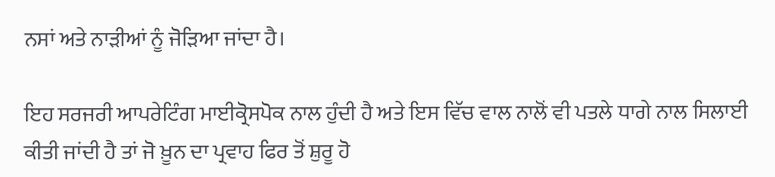ਨਸਾਂ ਅਤੇ ਨਾੜੀਆਂ ਨੂੰ ਜੋੜਿਆ ਜਾਂਦਾ ਹੈ।

ਇਹ ਸਰਜਰੀ ਆਪਰੇਟਿੰਗ ਮਾਈਕ੍ਰੋਸਪੋਕ ਨਾਲ ਹੁੰਦੀ ਹੈ ਅਤੇ ਇਸ ਵਿੱਚ ਵਾਲ ਨਾਲੋਂ ਵੀ ਪਤਲੇ ਧਾਗੇ ਨਾਲ ਸਿਲਾਈ ਕੀਤੀ ਜਾਂਦੀ ਹੈ ਤਾਂ ਜੋ ਖ਼ੂਨ ਦਾ ਪ੍ਰਵਾਹ ਫਿਰ ਤੋਂ ਸ਼ੁਰੂ ਹੋ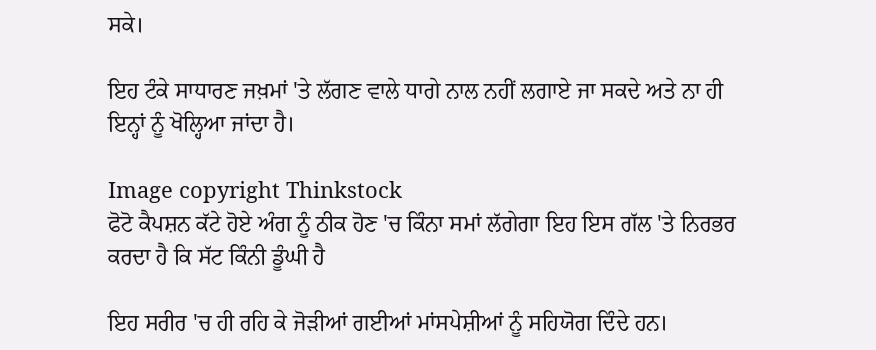ਸਕੇ।

ਇਹ ਟੰਕੇ ਸਾਧਾਰਣ ਜਖ਼ਮਾਂ 'ਤੇ ਲੱਗਣ ਵਾਲੇ ਧਾਗੇ ਨਾਲ ਨਹੀਂ ਲਗਾਏ ਜਾ ਸਕਦੇ ਅਤੇ ਨਾ ਹੀ ਇਨ੍ਹਾਂ ਨੂੰ ਖੋਲ੍ਹਿਆ ਜਾਂਦਾ ਹੈ।

Image copyright Thinkstock
ਫੋਟੋ ਕੈਪਸ਼ਨ ਕੱਟੇ ਹੋਏ ਅੰਗ ਨੂੰ ਠੀਕ ਹੋਣ 'ਚ ਕਿੰਨਾ ਸਮਾਂ ਲੱਗੇਗਾ ਇਹ ਇਸ ਗੱਲ 'ਤੇ ਨਿਰਭਰ ਕਰਦਾ ਹੈ ਕਿ ਸੱਟ ਕਿੰਨੀ ਡੂੰਘੀ ਹੈ

ਇਹ ਸਰੀਰ 'ਚ ਹੀ ਰਹਿ ਕੇ ਜੋੜੀਆਂ ਗਈਆਂ ਮਾਂਸਪੇਸ਼ੀਆਂ ਨੂੰ ਸਹਿਯੋਗ ਦਿੰਦੇ ਹਨ।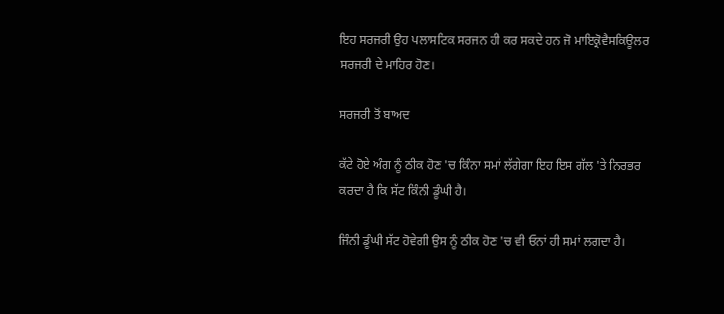ਇਹ ਸਰਜਰੀ ਉਹ ਪਲਾਸਟਿਕ ਸਰਜਨ ਹੀ ਕਰ ਸਕਦੇ ਹਨ ਜੋ ਮਾਇਕ੍ਰੋਵੈਸਕਿਊਲਰ ਸਰਜਰੀ ਦੇ ਮਾਹਿਰ ਹੋਣ।

ਸਰਜਰੀ ਤੋਂ ਬਾਅਦ

ਕੱਟੇ ਹੋਏ ਅੰਗ ਨੂੰ ਠੀਕ ਹੋਣ 'ਚ ਕਿੰਨਾ ਸਮਾਂ ਲੱਗੇਗਾ ਇਹ ਇਸ ਗੱਲ 'ਤੇ ਨਿਰਭਰ ਕਰਦਾ ਹੈ ਕਿ ਸੱਟ ਕਿੰਨੀ ਡੂੰਘੀ ਹੈ।

ਜਿੰਨੀ ਡੂੰਘੀ ਸੱਟ ਹੋਵੇਗੀ ਉਸ ਨੂੰ ਠੀਕ ਹੋਣ 'ਚ ਵੀ ਓਨਾਂ ਹੀ ਸਮਾਂ ਲਗਦਾ ਹੈ।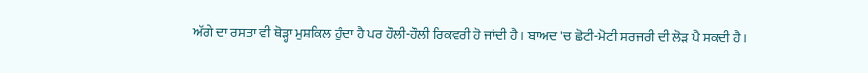ਅੱਗੇ ਦਾ ਰਸਤਾ ਵੀ ਥੋੜ੍ਹਾ ਮੁਸ਼ਕਿਲ ਹੁੰਦਾ ਹੈ ਪਰ ਹੌਲੀ-ਹੌਲੀ ਰਿਕਵਰੀ ਹੋ ਜਾਂਦੀ ਹੈ। ਬਾਅਦ 'ਚ ਛੋਟੀ-ਮੋਟੀ ਸਰਜਰੀ ਦੀ ਲੋੜ ਪੈ ਸਕਦੀ ਹੈ।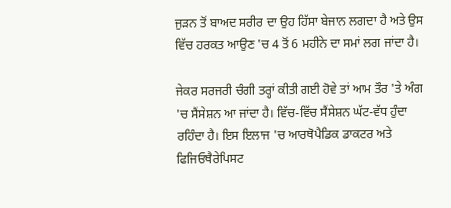ਜੁੜਨ ਤੋਂ ਬਾਅਦ ਸਰੀਰ ਦਾ ਉਹ ਹਿੱਸਾ ਬੇਜਾਨ ਲਗਦਾ ਹੈ ਅਤੇ ਉਸ ਵਿੱਚ ਹਰਕਤ ਆਉਣ 'ਚ 4 ਤੋਂ 6 ਮਹੀਨੇ ਦਾ ਸਮਾਂ ਲਗ ਜਾਂਦਾ ਹੈ।

ਜੇਕਰ ਸਰਜਰੀ ਚੰਗੀ ਤਰ੍ਹਾਂ ਕੀਤੀ ਗਈ ਹੋਵੇ ਤਾਂ ਆਮ ਤੌਰ 'ਤੇ ਅੰਗ 'ਚ ਸੈਂਸੇਸ਼ਨ ਆ ਜਾਂਦਾ ਹੈ। ਵਿੱਚ-ਵਿੱਚ ਸੈਂਸੇਸ਼ਨ ਘੱਟ-ਵੱਧ ਹੁੰਦਾ ਰਹਿੰਦਾ ਹੈ। ਇਸ ਇਲਾਜ 'ਚ ਆਰਥੋਪੈਡਿਕ ਡਾਕਟਰ ਅਤੇ ਫਿਜਿਓਥੈਰੇਪਿਸਟ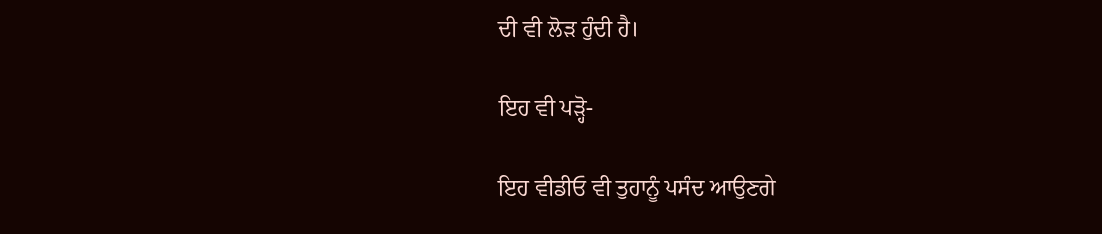ਦੀ ਵੀ ਲੋੜ ਹੁੰਦੀ ਹੈ।

ਇਹ ਵੀ ਪੜ੍ਹੋ-

ਇਹ ਵੀਡੀਓ ਵੀ ਤੁਹਾਨੂੰ ਪਸੰਦ ਆਉਣਗੇ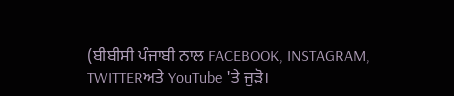(ਬੀਬੀਸੀ ਪੰਜਾਬੀ ਨਾਲ FACEBOOK, INSTAGRAM, TWITTERਅਤੇ YouTube 'ਤੇ ਜੁੜੋ।